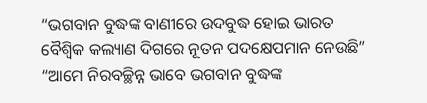“ଭଗବାନ ବୁଦ୍ଧଙ୍କ ବାଣୀରେ ଉଦବୁଦ୍ଧ ହୋଇ ଭାରତ ବୈଶ୍ୱିକ କଲ୍ୟାଣ ଦିଗରେ ନୂତନ ପଦକ୍ଷେପମାନ ନେଉଛି”
“ଆମେ ନିରବଚ୍ଛିନ୍ନ ଭାବେ ଭଗବାନ ବୁଦ୍ଧଙ୍କ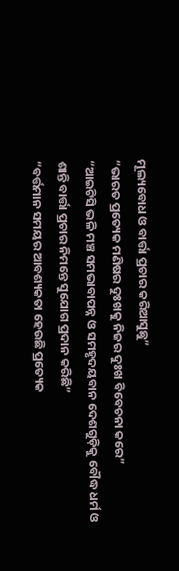ମୂଲ୍ୟବୋଧ ଓ ବାର୍ତ୍ତା ପ୍ରଚାର କରିଆସୁଛୁ”
“ଭାରତ ପ୍ରତ୍ୟେକ ମଣିଷର ଦୁଃଖକୁ ନିଜର ଦୁଃଖ ବିବେଚନା କରେ”
“ଆଇଟିସି ଭଳି ମଞ୍ଚ ସମଭାବାପନ୍ନ ଓ ସମହୃଦୟବାନ ଦେଶଗୁଡ଼ିକୁ ବୌଦ୍ଧ ଧର୍ମ ଓ ଶାନ୍ତି ବାର୍ତ୍ତା ପ୍ରଚାର ନିମନ୍ତେ ସୁଯୋଗ ପ୍ରଦାନ କରିଛି”
“ବର୍ତ୍ତମାନ ସମୟର ଆବଶ୍ୟକତା ହେଉଛି ପ୍ରତ୍ୟେକ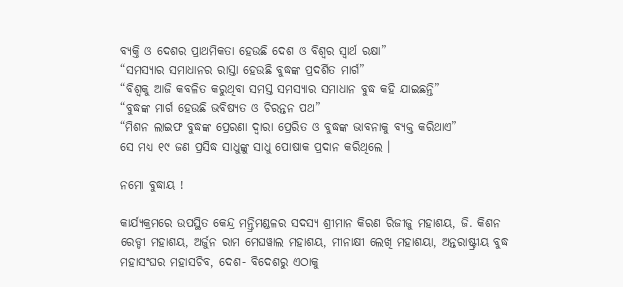ବ୍ୟକ୍ତି ଓ ଦେଶର ପ୍ରାଥମିକତା ହେଉଛି ଦେଶ ଓ ବିଶ୍ୱର ସ୍ୱାର୍ଥ ରକ୍ଷା”
“ସମସ୍ୟାର ସମାଧାନର ରାସ୍ତା ହେଉଛି ବୁଦ୍ଧଙ୍କ ପ୍ରଦର୍ଶିତ ମାର୍ଗ”
“ବିଶ୍ୱକୁ ଆଜି କବଳିତ କରୁଥିବା ସମସ୍ତ ସମସ୍ୟାର ସମାଧାନ ବୁଦ୍ଧ କହି ଯାଇଛନ୍ତି”
“ବୁଦ୍ଧଙ୍କ ମାର୍ଗ ହେଉଛି ଭବିଷ୍ୟତ ଓ ଚିରନ୍ତନ ପଥ”
“ମିଶନ ଲାଇଫ ବୁଦ୍ଧଙ୍କ ପ୍ରେରଣା ଦ୍ୱାରା ପ୍ରେରିତ ଓ ବୁଦ୍ଧଙ୍କ ଭାବନାକୁ ବ୍ୟକ୍ତ କରିଥାଏ”
ସେ ମଧ୍ୟ ୧୯ ଜଣ ପ୍ରସିଦ୍ଧ ସାଧୁଙ୍କୁ ସାଧୁ ପୋଷାକ ପ୍ରଦାନ କରିଥିଲେ ।

ନମୋ ବୁଦ୍ଧାୟ !

କାର୍ଯ୍ୟକ୍ରମରେ ଉପସ୍ଥିତ କେନ୍ଦ୍ର ମନ୍ତ୍ରିମଣ୍ଡଳର ସଦସ୍ୟ ଶ୍ରୀମାନ କିରଣ ରିଜୀଜୁ ମହାଶୟ, ଜି. କିଶନ ରେଡ୍ଡୀ ମହାଶୟ, ଅର୍ଜୁନ ରାମ ମେଘୱାଲ ମହାଶୟ, ମୀନାକ୍ଷୀ ଲେଖି ମହାଶୟା, ଅନ୍ତରାଷ୍ଟ୍ରୀୟ ବୁଦ୍ଧ ମହାସଂଘର ମହାସଚିବ, ଦେଶ- ବିଦେଶରୁ ଏଠାକୁ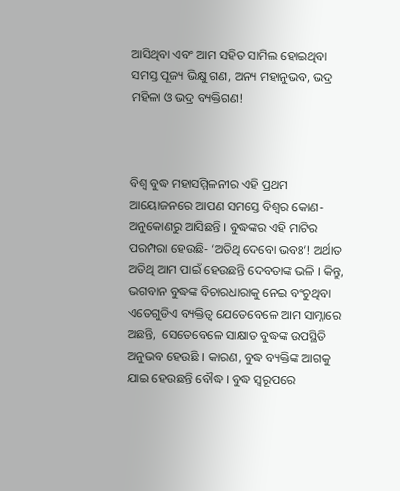ଆସିଥିବା ଏବଂ ଆମ ସହିତ ସାମିଲ ହୋଇଥିବା ସମସ୍ତ ପୂଜ୍ୟ ଭିକ୍ଷୁ ଗଣ, ଅନ୍ୟ ମହାନୁଭବ, ଭଦ୍ର ମହିଳା ଓ ଭଦ୍ର ବ୍ୟକ୍ତିଗଣ!



ବିଶ୍ୱ ବୁଦ୍ଧ ମହାସମ୍ମିଳନୀର ଏହି ପ୍ରଥମ ଆୟୋଜନରେ ଆପଣ ସମସ୍ତେ ବିଶ୍ୱର କୋଣ- ଅନୁକୋଣରୁ ଆସିଛନ୍ତି । ବୁଦ୍ଧଙ୍କର ଏହି ମାଟିର ପରମ୍ପରା ହେଉଛି- ‘ଅତିଥି ଦେବୋ ଭବଃ’! ଅର୍ଥାତ ଅତିଥି ଆମ ପାଇଁ ହେଉଛନ୍ତି ଦେବତାଙ୍କ ଭଳି । କିନ୍ତୁ, ଭଗବାନ ବୁଦ୍ଧଙ୍କ ବିଚାରଧାରାକୁ ନେଇ ବଂଚୁଥିବା ଏତେଗୁଡିଏ ବ୍ୟକ୍ତିତ୍ୱ ଯେତେବେଳେ ଆମ ସାମ୍ନାରେ ଅଛନ୍ତି,  ସେତେବେଳେ ସାକ୍ଷାତ ବୁଦ୍ଧଙ୍କ ଉପସ୍ଥିତି ଅନୁଭବ ହେଉଛି । କାରଣ, ବୁଦ୍ଧ ବ୍ୟକ୍ତିଙ୍କ ଆଗକୁ ଯାଇ ହେଉଛନ୍ତି ବୌଦ୍ଧ । ବୁଦ୍ଧ ସ୍ୱରୂପରେ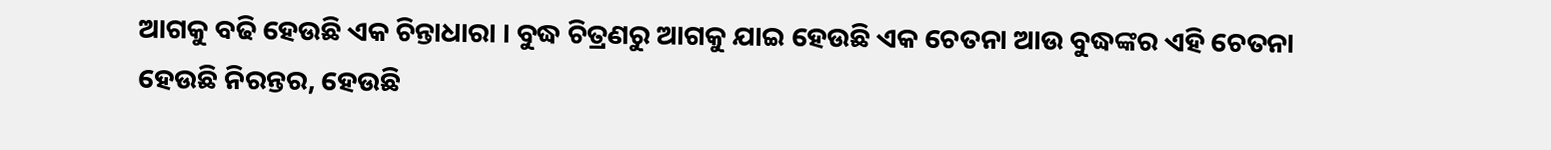ଆଗକୁ ବଢି ହେଉଛି ଏକ ଚିନ୍ତାଧାରା । ବୁଦ୍ଧ ଚିତ୍ରଣରୁ ଆଗକୁ ଯାଇ ହେଉଛି ଏକ ଚେତନା ଆଉ ବୁଦ୍ଧଙ୍କର ଏହି ଚେତନା ହେଉଛି ନିରନ୍ତର, ହେଉଛି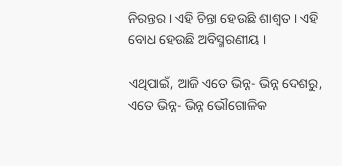ନିରନ୍ତର । ଏହି ଚିନ୍ତା ହେଉଛି ଶାଶ୍ୱତ । ଏହି ବୋଧ ହେଉଛି ଅବିସ୍ମରଣୀୟ ।

ଏଥିପାଇଁ, ଆଜି ଏତେ ଭିନ୍ନ- ଭିନ୍ନ ଦେଶରୁ, ଏତେ ଭିନ୍ନ- ଭିନ୍ନ ଭୌଗୋଳିକ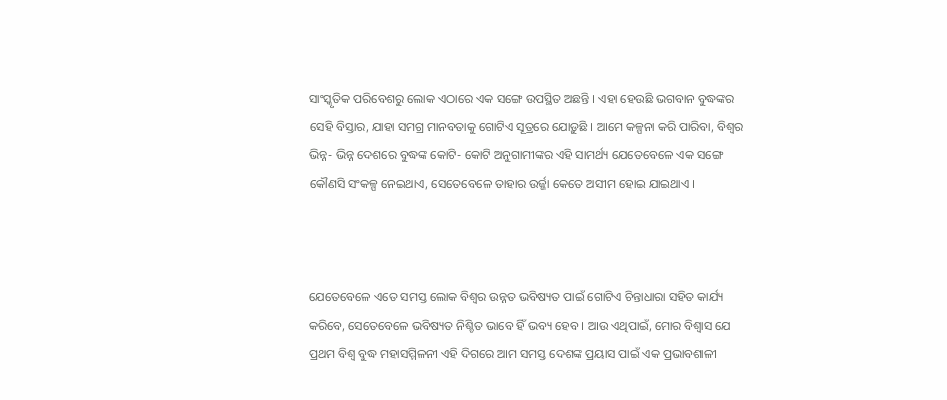ସାଂସ୍କୃତିକ ପରିବେଶରୁ ଲୋକ ଏଠାରେ ଏକ ସଙ୍ଗେ ଉପସ୍ଥିତ ଅଛନ୍ତି । ଏହା ହେଉଛି ଭଗବାନ ବୁଦ୍ଧଙ୍କର ସେହି ବିସ୍ତାର, ଯାହା ସମଗ୍ର ମାନବତାକୁ ଗୋଟିଏ ସୂତ୍ରରେ ଯୋଡ଼ୁଛି । ଆମେ କଳ୍ପନା କରି ପାରିବା, ବିଶ୍ୱର ଭିନ୍ନ- ଭିନ୍ନ ଦେଶରେ ବୁଦ୍ଧଙ୍କ କୋଟି- କୋଟି ଅନୁଗାମୀଙ୍କର ଏହି ସାମର୍ଥ୍ୟ ଯେତେବେଳେ ଏକ ସଙ୍ଗେ କୌଣସି ସଂକଳ୍ପ ନେଇଥାଏ, ସେତେବେଳେ ତାହାର ଉର୍ଜ୍ଜା କେତେ ଅସୀମ ହୋଇ ଯାଇଥାଏ ।



ଯେତେବେଳେ ଏତେ ସମସ୍ତ ଲୋକ ବିଶ୍ୱର ଉନ୍ନତ ଭବିଷ୍ୟତ ପାଇଁ ଗୋଟିଏ ଚିନ୍ତାଧାରା ସହିତ କାର୍ଯ୍ୟ କରିବେ, ସେତେବେଳେ ଭବିଷ୍ୟତ ନିଶ୍ଚିତ ଭାବେ ହିଁ ଭବ୍ୟ ହେବ । ଆଉ ଏଥିପାଇଁ, ମୋର ବିଶ୍ୱାସ ଯେ ପ୍ରଥମ ବିଶ୍ୱ ବୁଦ୍ଧ ମହାସମ୍ମିଳନୀ ଏହି ଦିଗରେ ଆମ ସମସ୍ତ ଦେଶଙ୍କ ପ୍ରୟାସ ପାଇଁ ଏକ ପ୍ରଭାବଶାଳୀ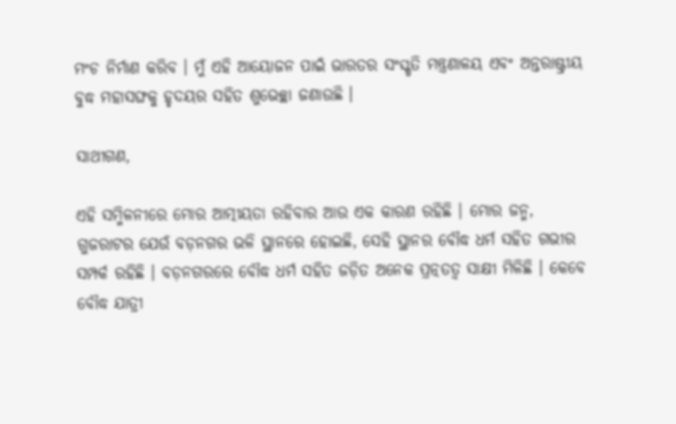ମଂଚ ନିର୍ମାଣ କରିବ । ମୁଁ ଏହି ଆୟୋଜନ ପାଇଁ ଭାରତର ସଂସ୍କୃତି ମନ୍ତ୍ରଣାଳୟ ଏବଂ ଅନ୍ତରାଷ୍ଟ୍ରୀୟ ବୁଦ୍ଧ ମହାସଙ୍ଘକୁ ହୃଦୟର ସହିତ ଶୁଭେଚ୍ଛା ଜଣାଉଛି ।

ସାଥୀଗଣ,

ଏହି ସମ୍ମିଳନୀରେ ମୋର ଆତ୍ମୀୟତା ରହିବାର ଆଉ ଏକ କାରଣ ରହିଛି । ମୋର ଜନ୍ମ, ଗୁଜରାଟର ଯେଉଁ ବଡ଼ନଗର ଭଳି ସ୍ଥାନରେ ହୋଇଛି, ସେହି ସ୍ଥାନର ବୌଦ୍ଧ ଧର୍ମ ସହିତ ଗଭୀର ସମ୍ପର୍କ ରହିଛି । ବଡ଼ନଗରରେ ବୌଦ୍ଧ ଧର୍ମ ସହିତ ଜଡ଼ିତ ଅନେକ ପ୍ରତ୍ନତତ୍ୱ ସାକ୍ଷୀ ମିଳିଛି । କେବେ ବୌଦ୍ଧ ଯାତ୍ରୀ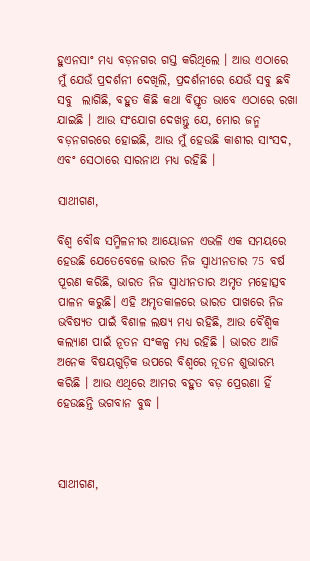ହୁଏନସାଂ ମଧ୍ୟ ବଡ଼ନଗର ଗସ୍ତ କରିଥିଲେ । ଆଉ ଏଠାରେ ମୁଁ ଯେଉଁ ପ୍ରଦର୍ଶନୀ ଦେଖିଲି, ପ୍ରଦର୍ଶନୀରେ ଯେଉଁ ସବୁ ଛବି ସବୁ  ଲାଗିଛି, ବହୁତ କିଛି କଥା ବିସ୍ତୃତ ଭାବେ ଏଠାରେ ରଖା ଯାଇଛି । ଆଉ ସଂଯୋଗ ଦେଖନ୍ତୁ ଯେ, ମୋର ଜନ୍ମ ବଡ଼ନଗରରେ ହୋଇଛି, ଆଉ ମୁଁ ହେଉଛି କାଶୀର ସାଂସଦ, ଏବଂ ସେଠାରେ ସାରନାଥ ମଧ୍ୟ ରହିଛି ।

ସାଥୀଗଣ,

ବିଶ୍ୱ ବୌଦ୍ଧ ସମ୍ମିଳନୀର ଆୟୋଜନ ଏଭଳି ଏକ ସମୟରେ ହେଉଛି ଯେତେବେଳେ ଭାରତ ନିଜ ସ୍ୱାଧୀନତାର 75 ବର୍ଷ ପୂରଣ କରିଛି, ଭାରତ ନିଜ ସ୍ୱାଧୀନତାର ଅମୃତ ମହୋତ୍ସବ ପାଳନ କରୁଛି। ଏହି ଅମୃତକାଳରେ ଭାରତ ପାଖରେ ନିଜ ଭବିଷ୍ୟତ ପାଇଁ ବିଶାଳ ଲକ୍ଷ୍ୟ ମଧ୍ୟ ରହିଛି, ଆଉ ବୈଶ୍ୱିକ କଲ୍ୟାଣ ପାଇଁ ନୂତନ ସଂକଳ୍ପ ମଧ୍ୟ ରହିଛି । ଭାରତ ଆଜି ଅନେକ ବିଷୟଗୁଡ଼ିକ ଉପରେ ବିଶ୍ୱରେ ନୂତନ ଶୁଭାରମ୍ଭ କରିଛି । ଆଉ ଏଥିରେ ଆମର ବହୁତ ବଡ଼ ପ୍ରେରଣା ହିଁ ହେଉଛନ୍ତି ଭଗବାନ ବୁଦ୍ଧ ।



ସାଥୀଗଣ,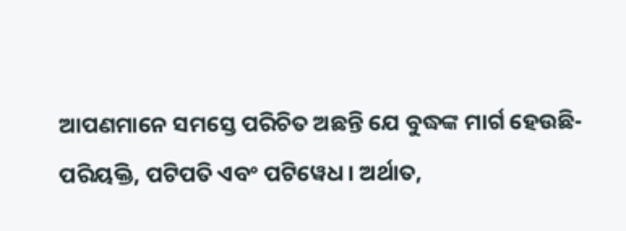ଆପଣମାନେ ସମସ୍ତେ ପରିଚିତ ଅଛନ୍ତି ଯେ ବୁଦ୍ଧଙ୍କ ମାର୍ଗ ହେଉଛି- ପରିୟକ୍ତି, ପଟିପତି ଏବଂ ପଟିୱେଧ । ଅର୍ଥାତ,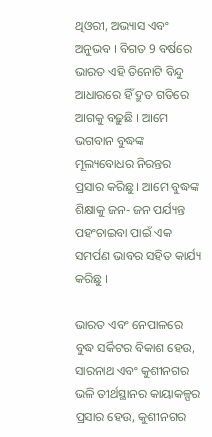ଥିଓରୀ, ଅଭ୍ୟାସ ଏବଂ ଅନୁଭବ । ବିଗତ 9 ବର୍ଷରେ ଭାରତ ଏହି ତିନୋଟି ବିନ୍ଦୁ ଆଧାରରେ ହିଁ ଦ୍ରୁତ ଗତିରେ ଆଗକୁ ବଢ଼ୁଛି । ଆମେ ଭଗବାନ ବୁଦ୍ଧଙ୍କ ମୂଲ୍ୟବୋଧର ନିରନ୍ତର ପ୍ରସାର କରିଛୁ । ଆମେ ବୁଦ୍ଧଙ୍କ ଶିକ୍ଷାକୁ ଜନ- ଜନ ପର୍ଯ୍ୟନ୍ତ ପହଂଚାଇବା ପାଇଁ ଏକ ସମର୍ପଣ ଭାବର ସହିତ କାର୍ଯ୍ୟ କରିଛୁ ।

ଭାରତ ଏବଂ ନେପାଳରେ ବୁଦ୍ଧ ସର୍କିଟର ବିକାଶ ହେଉ, ସାରନାଥ ଏବଂ କୁଶୀନଗର ଭଳି ତୀର୍ଥସ୍ଥାନର କାୟାକଳ୍ପର ପ୍ରସାର ହେଉ, କୁଶୀନଗର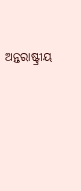ଅନ୍ତରାଷ୍ଟ୍ରୀୟ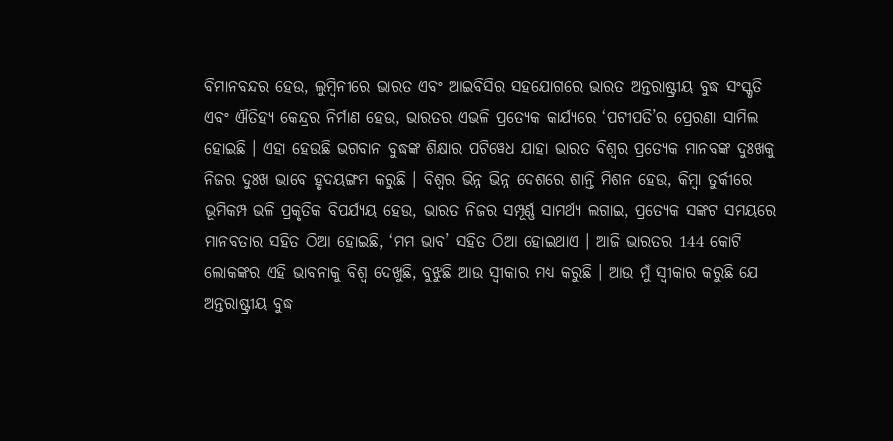ବିମାନବନ୍ଦର ହେଉ, ଲୁମ୍ବିନୀରେ ଭାରତ ଏବଂ ଆଇବିସିର ସହଯୋଗରେ ଭାରତ ଅନ୍ତରାଷ୍ଟ୍ରୀୟ ବୁଦ୍ଧ ସଂସ୍କୃତି ଏବଂ ଐତିହ୍ୟ କେନ୍ଦ୍ରର ନିର୍ମାଣ ହେଉ, ଭାରତର ଏଭଳି ପ୍ରତ୍ୟେକ କାର୍ଯ୍ୟରେ ‘ପଟୀପତି’ର ପ୍ରେରଣା ସାମିଲ ହୋଇଛି । ଏହା ହେଉଛି ଭଗବାନ ବୁଦ୍ଧଙ୍କ ଶିକ୍ଷାର ପଟିୱେଧ ଯାହା ଭାରତ ବିଶ୍ୱର ପ୍ରତ୍ୟେକ ମାନବଙ୍କ ଦୁଃଖକୁ ନିଜର ଦୁଃଖ ଭାବେ ହୃଦୟଙ୍ଗମ କରୁଛି । ବିଶ୍ୱର ଭିନ୍ନ ଭିନ୍ନ ଦେଶରେ ଶାନ୍ତି ମିଶନ ହେଉ, କିମ୍ବା ତୁର୍କୀରେ ଭୂମିକମ୍ପ ଭଳି ପ୍ରକୃତିକ ବିପର୍ଯ୍ୟୟ ହେଉ, ଭାରତ ନିଜର ସମ୍ପୂର୍ଣ୍ଣ ସାମର୍ଥ୍ୟ ଲଗାଇ, ପ୍ରତ୍ୟେକ ସଙ୍କଟ ସମୟରେ ମାନବତାର ସହିତ ଠିଆ ହୋଇଛି, ‘ମମ ଭାବ’ ସହିତ ଠିଆ ହୋଇଥାଏ । ଆଜି ଭାରତର 144 କୋଟି ଲୋକଙ୍କର ଏହି ଭାବନାକୁ ବିଶ୍ୱ ଦେଖୁଛି, ବୁଝୁଛି ଆଉ ସ୍ୱୀକାର ମଧ୍ୟ କରୁଛି । ଆଉ ମୁଁ ସ୍ୱୀକାର କରୁଛି ଯେ ଅନ୍ତରାଷ୍ଟ୍ରୀୟ ବୁଦ୍ଧ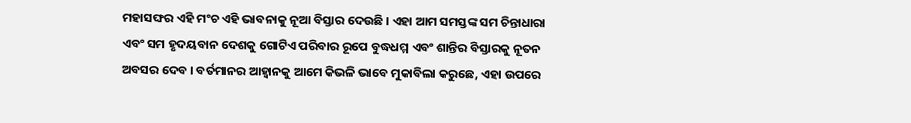ମହାସଙ୍ଘର ଏହି ମଂଚ ଏହି ଭାବନାକୁ ନୂଆ ବିସ୍ତାର ଦେଉଛି । ଏହା ଆମ ସମସ୍ତଙ୍କ ସମ ଚିନ୍ତାଧାରା ଏବଂ ସମ ହୃଦୟବାନ ଦେଶକୁ ଗୋଟିଏ ପରିବାର ରୂପେ ବୁଦ୍ଧଧମ୍ମ ଏବଂ ଶାନ୍ତିର ବିସ୍ତାରକୁ ନୂତନ ଅବସର ଦେବ । ବର୍ତମାନର ଆହ୍ୱାନକୁ ଆମେ କିଭଳି ଭାବେ ମୁକାବିଲା କରୁଛେ, ଏହା ଉପରେ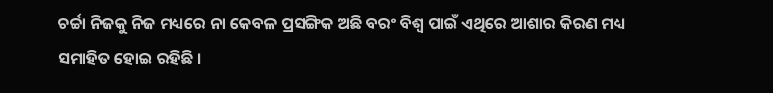ଚର୍ଚ୍ଚା ନିଜକୁ ନିଜ ମଧ୍ୟରେ ନା କେବଳ ପ୍ରସଙ୍ଗିକ ଅଛି ବରଂ ବିଶ୍ୱ ପାଇଁ ଏଥିରେ ଆଶାର କିରଣ ମଧ୍ୟ ସମାହିତ ହୋଇ ରହିଛି ।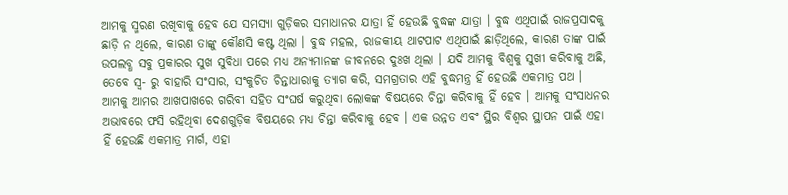ଆମକୁ ସ୍ମରଣ ରଖିବାକୁ ହେବ ଯେ ସମସ୍ୟା ଗୁଡ଼ିକର ସମାଧାନର ଯାତ୍ରା ହିଁ ହେଉଛି ବୁଦ୍ଧଙ୍କ ଯାତ୍ରା । ବୁଦ୍ଧ ଏଥିପାଇଁ ରାଜପ୍ରସାଦକୁ ଛାଡ଼ି ନ ଥିଲେ, କାରଣ ତାଙ୍କୁ କୌଣସି କଷ୍ଟ ଥିଲା । ବୁଦ୍ଧ ମହଲ, ରାଜକୀୟ ଥାଟପାଟ ଏଥିପାଇଁ ଛାଡ଼ିଥିଲେ, କାରଣ ତାଙ୍କ ପାଇଁ ଉପଲବ୍ଧ ସବୁ ପ୍ରକାରର ସୁଖ ସୁବିଧା ପରେ ମଧ୍ୟ ଅନ୍ୟମାନଙ୍କ ଜୀବନରେ ଦୁଃଖ ଥିଲା । ଯଦି ଆମକୁ ବିଶ୍ୱକୁ ସୁଖୀ କରିବାକୁ ଅଛି, ତେବେ ସ୍ୱ- ରୁ ବାହାରି ସଂସାର, ସଂକୁଚିତ ଚିନ୍ତାଧାରାକୁ ତ୍ୟାଗ କରି, ସମଗ୍ରତାର ଏହି ବୁଦ୍ଧମନ୍ତ୍ର ହିଁ ହେଉଛି ଏକମାତ୍ର ପଥ । ଆମକୁ ଆମର ଆଖପାଖରେ ଗରିବୀ ସହିତ ସଂଘର୍ଷ କରୁଥିବା ଲୋକଙ୍କ ବିଷୟରେ ଚିନ୍ତା କରିବାକୁ ହିଁ ହେବ । ଆମକୁ ସଂସାଧନର ଅଭାବରେ ଫସି ରହିଥିବା ଦେଶଗୁଡ଼ିକ ବିଷୟରେ ମଧ୍ୟ ଚିନ୍ତା କରିବାକୁ ହେବ । ଏକ ଉନ୍ନତ ଏବଂ ସ୍ଥିର ବିଶ୍ୱର ସ୍ଥାପନ ପାଇଁ ଏହା ହିଁ ହେଉଛି ଏକମାତ୍ର ମାର୍ଗ, ଏହା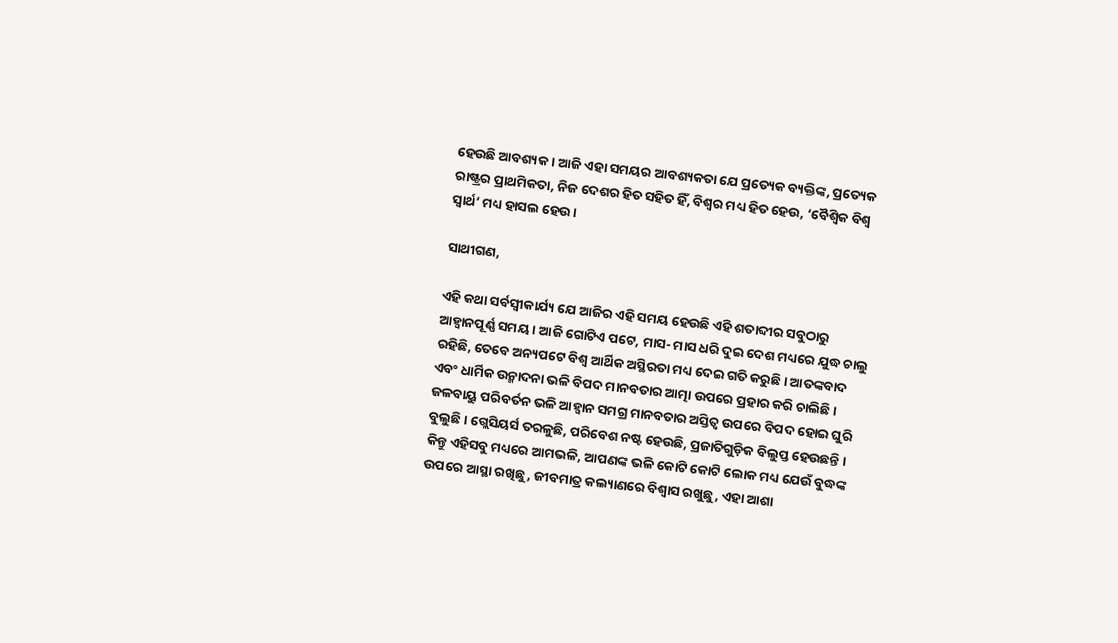ହେଉଛି ଆବଶ୍ୟକ । ଆଜି ଏହା ସମୟର ଆବଶ୍ୟକତା ଯେ ପ୍ରତ୍ୟେକ ବ୍ୟକ୍ତିଙ୍କ, ପ୍ରତ୍ୟେକ ରାଷ୍ଟ୍ରର ପ୍ରାଥମିକତା, ନିଜ ଦେଶର ହିତ ସହିତ ହିଁ, ବିଶ୍ୱର ମଧ୍ୟ ହିତ ହେଉ, ‘ବୈଶ୍ୱିକ ବିଶ୍ୱ ସ୍ୱାର୍ଥ’ ମଧ୍ୟ ହାସଲ ହେଉ ।

ସାଥୀଗଣ,

ଏହି କଥା ସର୍ବସ୍ୱୀକାର୍ଯ୍ୟ ଯେ ଆଜିର ଏହି ସମୟ ହେଉଛି ଏହି ଶତାବ୍ଦୀର ସବୁଠାରୁ ଆହ୍ୱାନପୂର୍ଣ୍ଣ ସମୟ । ଆଜି ଗୋଟିଏ ପଟେ, ମାସ- ମାସ ଧରି ଦୁଇ ଦେଶ ମଧ୍ୟରେ ଯୁଦ୍ଧ ଚାଲୁ ରହିଛି, ତେବେ ଅନ୍ୟପଟେ ବିଶ୍ୱ ଆର୍ଥିକ ଅସ୍ଥିରତା ମଧ୍ୟ ଦେଇ ଗତି କରୁଛି । ଆତଙ୍କବାଦ ଏବଂ ଧାର୍ମିକ ଉନ୍ମାଦନା ଭଳି ବିପଦ ମାନବତାର ଆତ୍ମା ଉପରେ ପ୍ରହାର କରି ଚାଲିଛି । ଜଳବାୟୁ ପରିବର୍ତନ ଭଳି ଆହ୍ୱାନ ସମଗ୍ର ମାନବତାର ଅସ୍ତିତ୍ୱ ଉପରେ ବିପଦ ହୋଇ ଘୁରି ବୁଲୁଛି । ଗ୍ଲେସିୟର୍ସ ତରଳୁଛି, ପରିବେଶ ନଷ୍ଟ ହେଉଛି, ପ୍ରଜାତିଗୁଡ଼ିକ ବିଲୁପ୍ତ ହେଉଛନ୍ତି । କିନ୍ତୁ ଏହିସବୁ ମଧ୍ୟରେ ଆମଭଳି, ଆପଣଙ୍କ ଭଳି କୋଟି କୋଟି ଲୋକ ମଧ୍ୟ ଯେଉଁ ବୁଦ୍ଧଙ୍କ ଉପରେ ଆସ୍ଥା ରଖିଛୁ, ଜୀବମାତ୍ର କଲ୍ୟାଣରେ ବିଶ୍ୱାସ ରଖୁଛୁ, ଏହା ଆଶା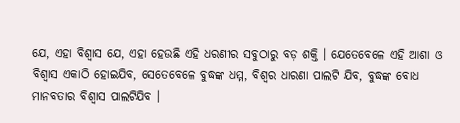ଯେ, ଏହା ବିଶ୍ୱାସ ଯେ, ଏହା ହେଉଛି ଏହି ଧରଣୀର ସବୁଠାରୁ ବଡ଼ ଶକ୍ତି । ଯେତେବେଳେ ଏହି ଆଶା ଓ ବିଶ୍ୱାସ ଏକାଠି ହୋଇଯିବ, ସେତେବେଳେ ବୁଦ୍ଧଙ୍କ ଧମ୍ମ, ବିଶ୍ୱର ଧାରଣା ପାଲଟି ଯିବ, ବୁଦ୍ଧଙ୍କ ବୋଧ ମାନବତାର ବିଶ୍ୱାସ ପାଲଟିଯିବ ।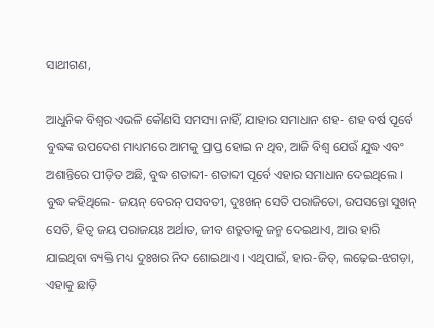ସାଥୀଗଣ,

ଆଧୁନିକ ବିଶ୍ୱର ଏଭଳି କୌଣସି ସମସ୍ୟା ନାହିଁ, ଯାହାର ସମାଧାନ ଶହ- ଶହ ବର୍ଷ ପୂର୍ବେ ବୁଦ୍ଧଙ୍କ ଉପଦେଶ ମାଧ୍ୟମରେ ଆମକୁ ପ୍ରାପ୍ତ ହୋଇ ନ ଥିବ, ଆଜି ବିଶ୍ୱ ଯେଉଁ ଯୁଦ୍ଧ ଏବଂ ଅଶାନ୍ତିରେ ପୀଡ଼ିତ ଅଛି, ବୁଦ୍ଧ ଶତାବ୍ଦୀ- ଶତାବ୍ଦୀ ପୂର୍ବେ ଏହାର ସମାଧାନ ଦେଇଥିଲେ । ବୁଦ୍ଧ କହିଥିଲେ- ଜୟନ୍ ବେରନ୍ ପସବତୀ, ଦୁଃଖନ୍ ସେତି ପରାଜିତୋ, ଉପସନ୍ତୋ ସୁଖନ୍ ସେତି, ହିତ୍ୱ ଜୟ ପରାଜୟଃ ଅର୍ଥାତ, ଜୀବ ଶତ୍ରୁତାକୁ ଜନ୍ମ ଦେଇଥାଏ, ଆଉ ହାରି ଯାଇଥିବା ବ୍ୟକ୍ତି ମଧ୍ୟ ଦୁଃଖର ନିଦ ଶୋଇଥାଏ । ଏଥିପାଇଁ, ହାର-ଜିତ୍‌, ଲଢ଼େଇ-ଝଗଡ଼ା, ଏହାକୁ ଛାଡ଼ି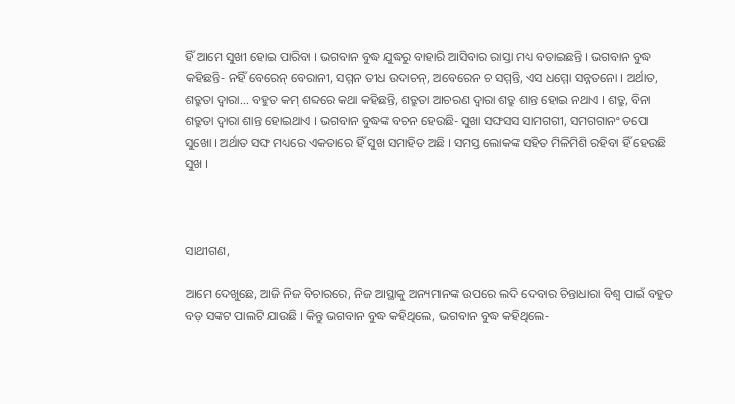ହିଁ ଆମେ ସୁଖୀ ହୋଇ ପାରିବା । ଭଗବାନ ବୁଦ୍ଧ ଯୁଦ୍ଧରୁ ବାହାରି ଆସିବାର ରାସ୍ତା ମଧ୍ୟ ବତାଇଛନ୍ତି । ଭଗବାନ ବୁଦ୍ଧ କହିଛନ୍ତି- ନହିଁ ବେରେନ୍ ବେରାନୀ, ସମ୍ମନ ତୀଧ ଉଦାଚନ୍‌, ଅବେରେନ ଚ ସମ୍ମନ୍ତି, ଏସ ଧମ୍ମୋ ସନ୍ନତନୋ । ଅର୍ଥାତ, ଶତ୍ରୁତା ଦ୍ୱାରା... ବହୁତ କମ୍ ଶବ୍ଦରେ କଥା କହିଛନ୍ତି, ଶତ୍ରୁତା ଆଚରଣ ଦ୍ୱାରା ଶତ୍ରୁ ଶାନ୍ତ ହୋଇ ନଥାଏ । ଶତ୍ରୁ, ବିନା ଶତ୍ରୁତା ଦ୍ୱାରା ଶାନ୍ତ ହୋଇଥାଏ । ଭଗବାନ ବୁଦ୍ଧଙ୍କ ବଚନ ହେଉଛି- ସୁଖା ସଙ୍ଘସସ ସାମଗଗୀ, ସମଗଗାନଂ ତପୋ ସୁଖୋ । ଅର୍ଥାତ ସଙ୍ଘ ମଧ୍ୟରେ ଏକତାରେ ହିଁ ସୁଖ ସମାହିତ ଅଛି । ସମସ୍ତ ଲୋକଙ୍କ ସହିତ ମିଳିମିଶି ରହିବା ହିଁ ହେଉଛି ସୁଖ ।



ସାଥୀଗଣ,

ଆମେ ଦେଖୁଛେ, ଆଜି ନିଜ ବିଚାରରେ, ନିଜ ଆସ୍ଥାକୁ ଅନ୍ୟମାନଙ୍କ ଉପରେ ଲଦି ଦେବାର ଚିନ୍ତାଧାରା ବିଶ୍ୱ ପାଇଁ ବହୁତ ବଡ଼ ସଙ୍କଟ ପାଲଟି ଯାଉଛି । କିନ୍ତୁ ଭଗବାନ ବୁଦ୍ଧ କହିଥିଲେ, ଭଗବାନ ବୁଦ୍ଧ କହିଥିଲେ-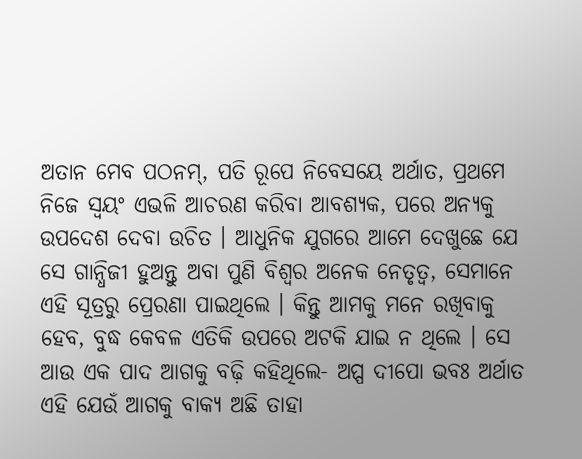ଅତାନ ମେବ ପଠନମ୍‌, ପତି ରୂପେ ନିବେସୟେ ଅର୍ଥାତ, ପ୍ରଥମେ ନିଜେ ସ୍ୱୟଂ ଏଭଳି ଆଚରଣ କରିବା ଆବଶ୍ୟକ, ପରେ ଅନ୍ୟକୁ ଉପଦେଶ ଦେବା ଉଚିତ । ଆଧୁନିକ ଯୁଗରେ ଆମେ ଦେଖୁଛେ ଯେ ସେ ଗାନ୍ଧିଜୀ ହୁଅନ୍ତୁ ଅବା ପୁଣି ବିଶ୍ୱର ଅନେକ ନେତୃତ୍ୱ, ସେମାନେ ଏହି ସୂତ୍ରରୁ ପ୍ରେରଣା ପାଇଥିଲେ । କିନ୍ତୁ ଆମକୁ ମନେ ରଖିବାକୁ ହେବ, ବୁଦ୍ଧ କେବଳ ଏତିକି ଉପରେ ଅଟକି ଯାଇ ନ ଥିଲେ । ସେ ଆଉ ଏକ ପାଦ ଆଗକୁ ବଢ଼ି କହିଥିଲେ- ଅପ୍ପ ଦୀପୋ ଭବଃ ଅର୍ଥାତ ଏହି ଯେଉଁ ଆଗକୁ ବାକ୍ୟ ଅଛି ତାହା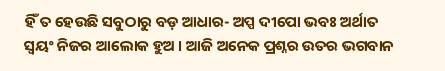ହିଁ ତ ହେଉଛି ସବୁଠାରୁ ବଡ଼ ଆଧାର- ଅପ୍ପ ଦୀପୋ ଭବଃ ଅର୍ଥାତ ସ୍ୱୟଂ ନିଜର ଆଲୋକ ହୁଅ । ଆଜି ଅନେକ ପ୍ରଶ୍ନର ଉତର ଭଗବାନ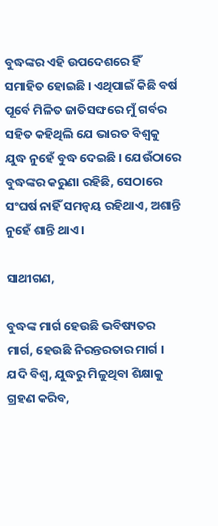ବୁଦ୍ଧଙ୍କର ଏହି ଉପଦେଶରେ ହିଁ ସମାହିତ ହୋଇଛି । ଏଥିପାଇଁ କିଛି ବର୍ଷ ପୂର୍ବେ ମିଳିତ ଜାତିସଙ୍ଘରେ ମୁଁ ଗର୍ବର ସହିତ କହିଥିଲି ଯେ ଭାରତ ବିଶ୍ୱକୁ ଯୁଦ୍ଧ ନୁହେଁ ବୁଦ୍ଧ ଦେଇଛି । ଯେଉଁଠାରେ ବୁଦ୍ଧଙ୍କର କରୁଣା ରହିଛି, ସେଠାରେ ସଂଘର୍ଷ ନାହିଁ ସମନ୍ୱୟ ରହିଥାଏ, ଅଶାନ୍ତି ନୁହେଁ ଶାନ୍ତି ଥାଏ ।

ସାଥୀଗଣ,

ବୁଦ୍ଧଙ୍କ ମାର୍ଗ ହେଉଛି ଭବିଷ୍ୟତର ମାର୍ଗ, ହେଉଛି ନିରନ୍ତରତାର ମାର୍ଗ । ଯଦି ବିଶ୍ୱ, ଯୁଦ୍ଧରୁ ମିଳୁଥିବା ଶିକ୍ଷାକୁ ଗ୍ରହଣ କରିବ,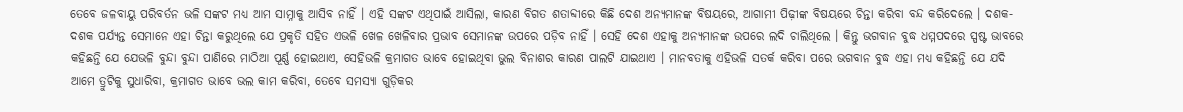ତେବେ ଜଳବାୟୁ ପରିବର୍ତନ ଭଳି ସଙ୍କଟ ମଧ୍ୟ ଆମ ସାମ୍ନାକୁ ଆସିବ ନାହିଁ । ଏହି ସଙ୍କଟ ଏଥିପାଇଁ ଆସିଲା, କାରଣ ବିଗତ ଶତାବ୍ଦୀରେ କିଛି ଦେଶ ଅନ୍ୟମାନଙ୍କ ବିଷୟରେ, ଆଗାମୀ ପିଢ଼ୀଙ୍କ ବିଷୟରେ ଚିନ୍ତା କରିବା ବନ୍ଦ କରିଦେଲେ । ଦଶକ- ଦଶକ ପର୍ଯ୍ୟନ୍ତ ସେମାନେ ଏହା ଚିନ୍ତା କରୁଥିଲେ ଯେ ପ୍ରକୃତି ସହିତ ଏଭଳି ଖେଳ ଖେଳିବାର ପ୍ରଭାବ ସେମାନଙ୍କ ଉପରେ ପଡ଼ିବ ନାହିଁ । ସେହି ଦେଶ ଏହାକୁ ଅନ୍ୟମାନଙ୍କ ଉପରେ ଲଦି ଚାଲିଥିଲେ । କିନ୍ତୁ ଭଗବାନ ବୁଦ୍ଧ ଧମ୍ମପଦରେ ସ୍ପଷ୍ଟ ଭାବରେ କହିଛନ୍ତି ଯେ ଯେଭଳି ବୁନ୍ଦା ବୁନ୍ଦା ପାଣିରେ ମାଠିଆ ପୂର୍ଣ୍ଣ ହୋଇଥାଏ, ସେହିଭଳି କ୍ରମାଗତ ଭାବେ ହୋଇଥିବା ଭୁଲ ବିନାଶର କାରଣ ପାଲଟି ଯାଇଥାଏ । ମାନବତାକୁ ଏହିଭଳି ସତର୍କ କରିବା ପରେ ଭଗବାନ ବୁଦ୍ଧ ଏହା ମଧ୍ୟ କହିଛନ୍ତି ଯେ ଯଦି ଆମେ ତ୍ରୁଟିକୁ ସୁଧାରିବା, କ୍ରମାଗତ ଭାବେ ଭଲ କାମ କରିବା, ତେବେ ସମସ୍ୟା ଗୁଡ଼ିକର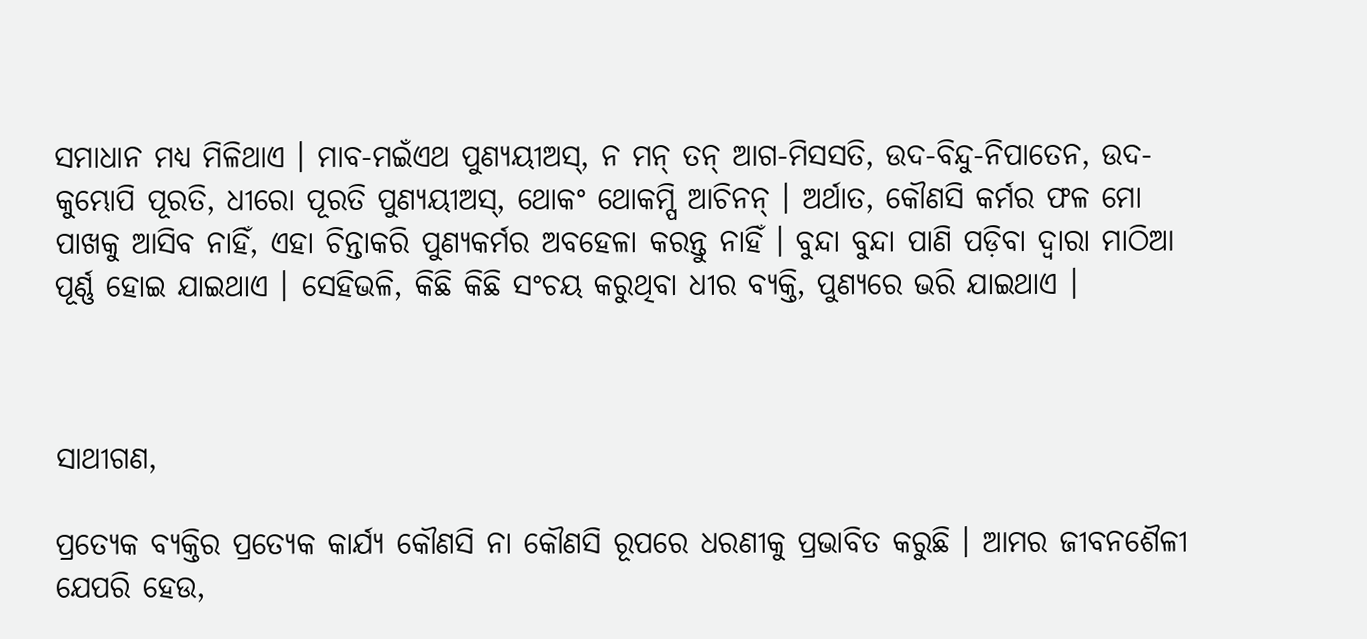ସମାଧାନ ମଧ୍ୟ ମିଳିଥାଏ । ମାବ-ମଇଁଏଥ ପୁଣ୍ୟୟୀଅସ୍‌, ନ ମନ୍ ତନ୍ ଆଗ-ମିସସତି, ଉଦ-ବିନ୍ଦୁ-ନିପାତେନ, ଉଦ- କୁମ୍ଭୋପି ପୂରତି, ଧୀରୋ ପୂରତି ପୁଣ୍ୟୟୀଅସ୍‌, ଥୋକଂ ଥୋକମ୍ପି ଆଚିନନ୍ । ଅର୍ଥାତ, କୌଣସି କର୍ମର ଫଳ ମୋ ପାଖକୁ ଆସିବ ନାହିଁ, ଏହା ଚିନ୍ତାକରି ପୁଣ୍ୟକର୍ମର ଅବହେଳା କରନ୍ତୁ ନାହିଁ । ବୁନ୍ଦା ବୁନ୍ଦା ପାଣି ପଡ଼ିବା ଦ୍ୱାରା ମାଠିଆ ପୂର୍ଣ୍ଣ ହୋଇ ଯାଇଥାଏ । ସେହିଭଳି, କିଛି କିଛି ସଂଚୟ କରୁଥିବା ଧୀର ବ୍ୟକ୍ତି, ପୁଣ୍ୟରେ ଭରି ଯାଇଥାଏ ।



ସାଥୀଗଣ,

ପ୍ରତ୍ୟେକ ବ୍ୟକ୍ତିର ପ୍ରତ୍ୟେକ କାର୍ଯ୍ୟ କୌଣସି ନା କୌଣସି ରୂପରେ ଧରଣୀକୁ ପ୍ରଭାବିତ କରୁଛି । ଆମର ଜୀବନଶୈଳୀ ଯେପରି ହେଉ,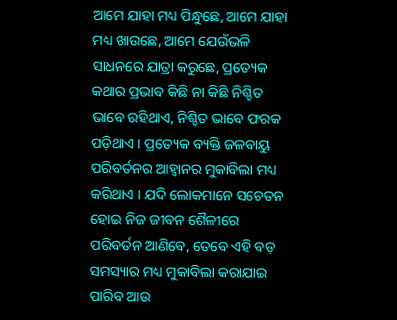ଆମେ ଯାହା ମଧ୍ୟ ପିନ୍ଧୁଛେ, ଆମେ ଯାହା ମଧ୍ୟ ଖାଉଛେ, ଆମେ ଯେଉଁଭଳି ସାଧନରେ ଯାତ୍ରା କରୁଛେ, ପ୍ରତ୍ୟେକ କଥାର ପ୍ରଭାବ କିଛି ନା କିଛି ନିଶ୍ଚିତ ଭାବେ ରହିଥାଏ, ନିଶ୍ଚିତ ଭାବେ ଫରକ ପଡ଼ିଥାଏ । ପ୍ରତ୍ୟେକ ବ୍ୟକ୍ତି ଜଳବାୟୁ ପରିବର୍ତନର ଆହ୍ୱାନର ମୁକାବିଲା ମଧ୍ୟ କରିଥାଏ । ଯଦି ଲୋକମାନେ ସଚେତନ ହୋଇ ନିଜ ଜୀବନ ଶୈଳୀରେ ପରିବର୍ତନ ଆଣିବେ, ତେବେ ଏହି ବଡ଼ ସମସ୍ୟାର ମଧ୍ୟ ମୁକାବିଲା କରାଯାଇ ପାରିବ ଆଉ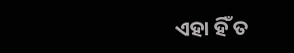ଏହା ହିଁ ତ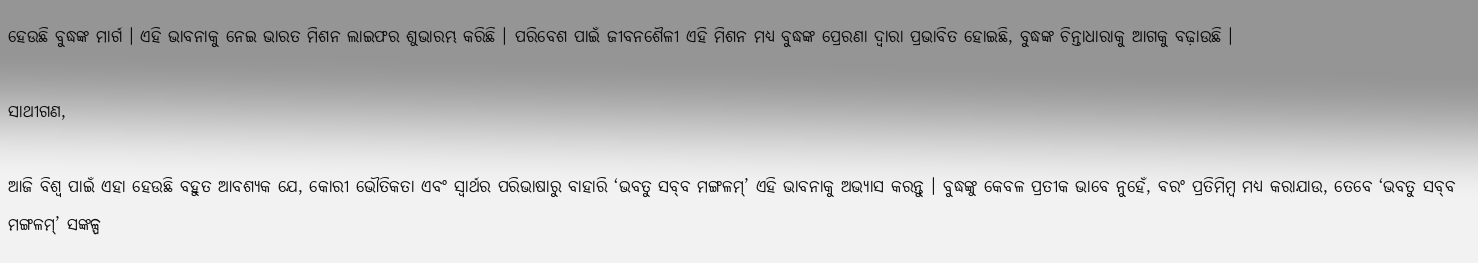ହେଉଛି ବୁଦ୍ଧଙ୍କ ମାର୍ଗ । ଏହି ଭାବନାକୁ ନେଇ ଭାରତ ମିଶନ ଲାଇଫର ଶୁଭାରମ୍ଭ କରିଛି । ପରିବେଶ ପାଇଁ ଜୀବନଶୈଳୀ ଏହି ମିଶନ ମଧ୍ୟ ବୁଦ୍ଧଙ୍କ ପ୍ରେରଣା ଦ୍ୱାରା ପ୍ରଭାବିତ ହୋଇଛି, ବୁଦ୍ଧଙ୍କ ଚିନ୍ତାଧାରାକୁ ଆଗକୁ ବଢ଼ାଉଛି ।

ସାଥୀଗଣ,

ଆଜି ବିଶ୍ୱ ପାଇଁ ଏହା ହେଉଛି ବହୁତ ଆବଶ୍ୟକ ଯେ, କୋରୀ ଭୌତିକତା ଏବଂ ସ୍ୱାର୍ଥର ପରିଭାଷାରୁ ବାହାରି ‘ଭବତୁ ସବ୍‌ବ ମଙ୍ଗଳମ୍‌’ ଏହି ଭାବନାକୁ ଅଭ୍ୟାସ କରନ୍ତୁ । ବୁଦ୍ଧଙ୍କୁ କେବଳ ପ୍ରତୀକ ଭାବେ ନୁହେଁ, ବରଂ ପ୍ରତିମିମ୍ବ ମଧ୍ୟ କରାଯାଉ, ତେବେ ‘ଭବତୁ ସବ୍‌ବ ମଙ୍ଗଳମ୍‌’ ସଙ୍କଳ୍ପ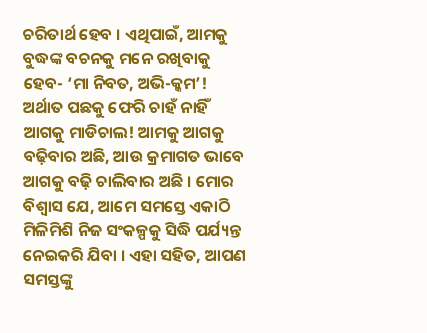ଚରିତାର୍ଥ ହେବ । ଏଥିପାଇଁ, ଆମକୁ ବୁଦ୍ଧଙ୍କ ବଚନକୁ ମନେ ରଖିବାକୁ ହେବ- ‘ମା ନିବତ, ଅଭି-କ୍କମ’! ଅର୍ଥାତ ପଛକୁ ଫେରି ଚାହଁ ନାହିଁ ଆଗକୁ ମାଡିଚାଲ! ଆମକୁ ଆଗକୁ ବଢ଼ିବାର ଅଛି, ଆଉ କ୍ରମାଗତ ଭାବେ ଆଗକୁ ବଢ଼ି ଚାଲିବାର ଅଛି । ମୋର ବିଶ୍ୱାସ ଯେ, ଆମେ ସମସ୍ତେ ଏକାଠି ମିଳିମିଶି ନିଜ ସଂକଳ୍ପକୁ ସିଦ୍ଧି ପର୍ଯ୍ୟନ୍ତ ନେଇକରି ଯିବା । ଏହା ସହିତ, ଆପଣ ସମସ୍ତଙ୍କୁ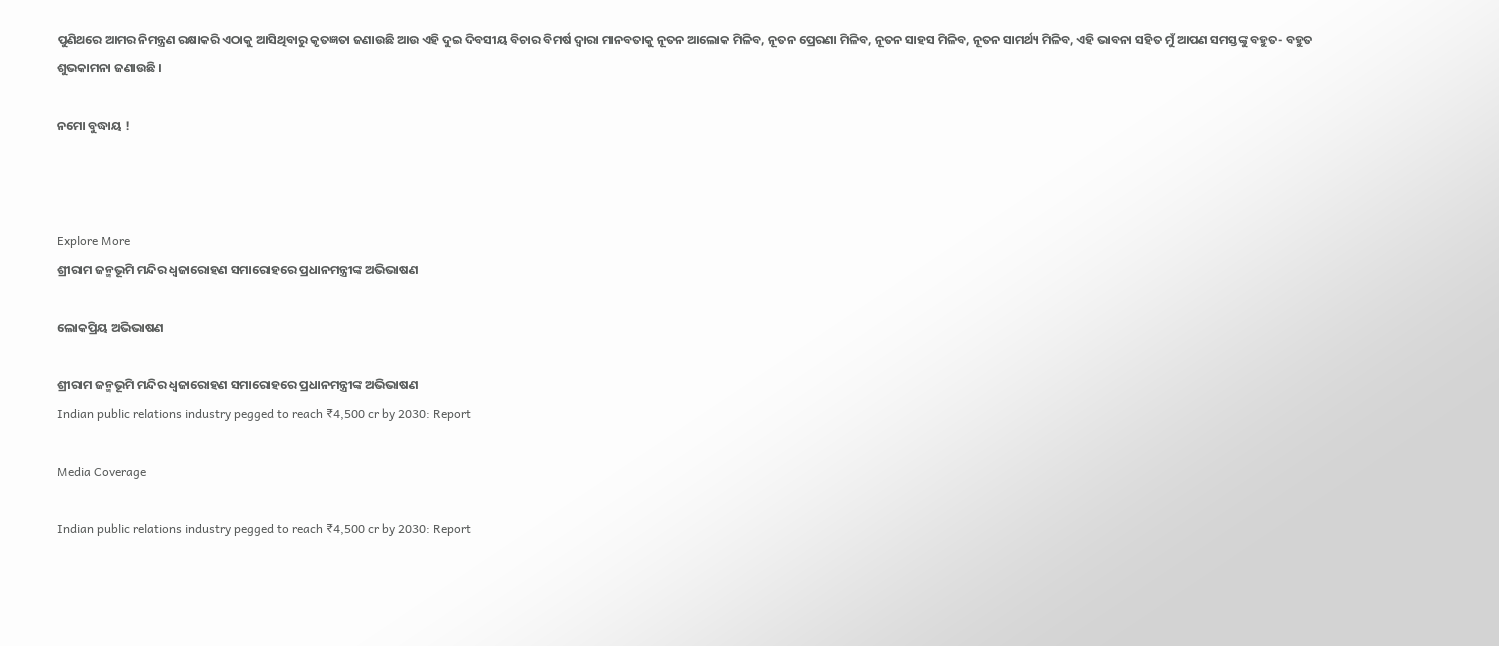ପୁଣିଥରେ ଆମର ନିମନ୍ତ୍ରଣ ରକ୍ଷାକରି ଏଠାକୁ ଆସିଥିବାରୁ କୃତଜ୍ଞତା ଜଣାଉଛି ଆଉ ଏହି ଦୁଇ ଦିବସୀୟ ବିଚାର ବିମର୍ଷ ଦ୍ୱାରା ମାନବତାକୁ ନୂତନ ଆଲୋକ ମିଳିବ, ନୂତନ ପ୍ରେରଣା ମିଳିବ, ନୂତନ ସାହସ ମିଳିବ, ନୂତନ ସାମର୍ଥ୍ୟ ମିଳିବ, ଏହି ଭାବନା ସହିତ ମୁଁ ଆପଣ ସମସ୍ତଙ୍କୁ ବହୁତ- ବହୁତ ଶୁଭକାମନା ଜଣାଉଛି ।

ନମୋ ବୁଦ୍ଧାୟ !



Explore More
ଶ୍ରୀରାମ ଜନ୍ମଭୂମି ମନ୍ଦିର ଧ୍ଵଜାରୋହଣ ସମାରୋହରେ ପ୍ରଧାନମନ୍ତ୍ରୀଙ୍କ ଅଭିଭାଷଣ

ଲୋକପ୍ରିୟ ଅଭିଭାଷଣ

ଶ୍ରୀରାମ ଜନ୍ମଭୂମି ମନ୍ଦିର ଧ୍ଵଜାରୋହଣ ସମାରୋହରେ ପ୍ରଧାନମନ୍ତ୍ରୀଙ୍କ ଅଭିଭାଷଣ
Indian public relations industry pegged to reach ₹4,500 cr by 2030: Report

Media Coverage

Indian public relations industry pegged to reach ₹4,500 cr by 2030: Report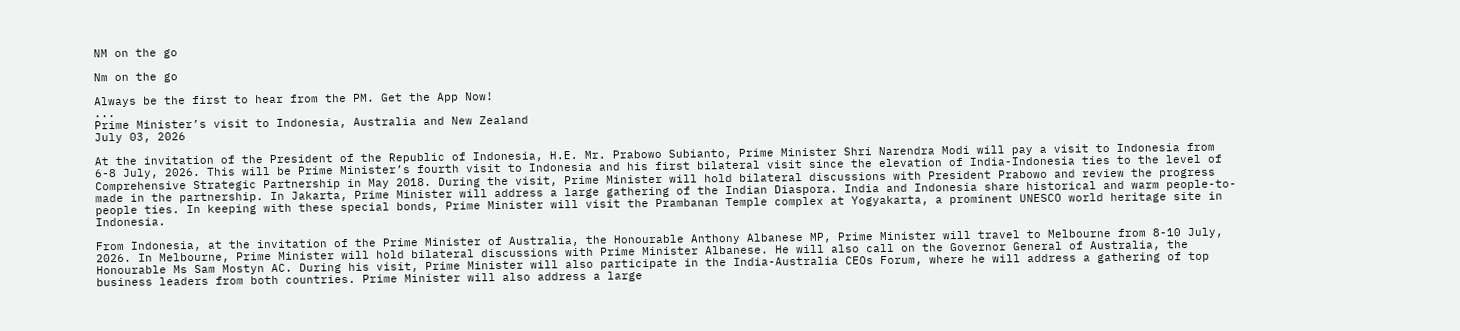NM on the go

Nm on the go

Always be the first to hear from the PM. Get the App Now!
...
Prime Minister’s visit to Indonesia, Australia and New Zealand
July 03, 2026

At the invitation of the President of the Republic of Indonesia, H.E. Mr. Prabowo Subianto, Prime Minister Shri Narendra Modi will pay a visit to Indonesia from 6-8 July, 2026. This will be Prime Minister’s fourth visit to Indonesia and his first bilateral visit since the elevation of India-Indonesia ties to the level of Comprehensive Strategic Partnership in May 2018. During the visit, Prime Minister will hold bilateral discussions with President Prabowo and review the progress made in the partnership. In Jakarta, Prime Minister will address a large gathering of the Indian Diaspora. India and Indonesia share historical and warm people-to-people ties. In keeping with these special bonds, Prime Minister will visit the Prambanan Temple complex at Yogyakarta, a prominent UNESCO world heritage site in Indonesia.

From Indonesia, at the invitation of the Prime Minister of Australia, the Honourable Anthony Albanese MP, Prime Minister will travel to Melbourne from 8-10 July, 2026. In Melbourne, Prime Minister will hold bilateral discussions with Prime Minister Albanese. He will also call on the Governor General of Australia, the Honourable Ms Sam Mostyn AC. During his visit, Prime Minister will also participate in the India-Australia CEOs Forum, where he will address a gathering of top business leaders from both countries. Prime Minister will also address a large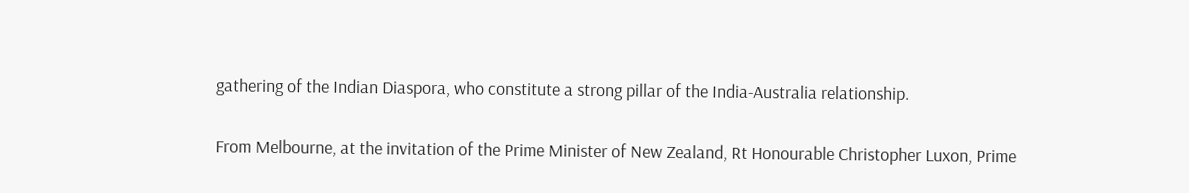gathering of the Indian Diaspora, who constitute a strong pillar of the India-Australia relationship.

From Melbourne, at the invitation of the Prime Minister of New Zealand, Rt Honourable Christopher Luxon, Prime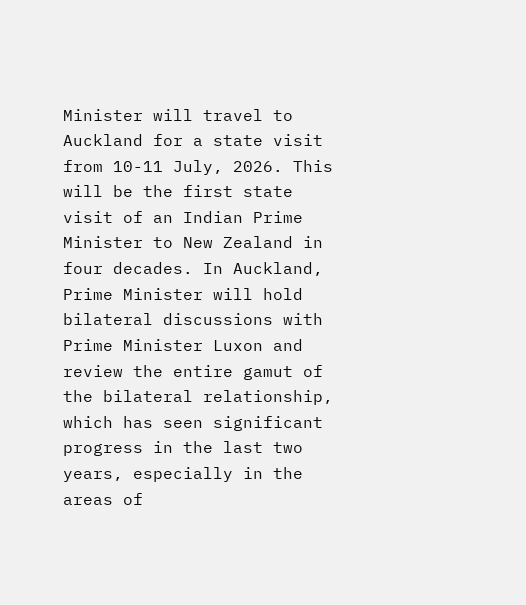Minister will travel to Auckland for a state visit from 10-11 July, 2026. This will be the first state visit of an Indian Prime Minister to New Zealand in four decades. In Auckland, Prime Minister will hold bilateral discussions with Prime Minister Luxon and review the entire gamut of the bilateral relationship, which has seen significant progress in the last two years, especially in the areas of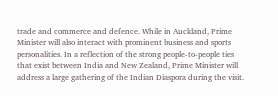trade and commerce and defence. While in Auckland, Prime Minister will also interact with prominent business and sports personalities. In a reflection of the strong people-to-people ties that exist between India and New Zealand, Prime Minister will address a large gathering of the Indian Diaspora during the visit.